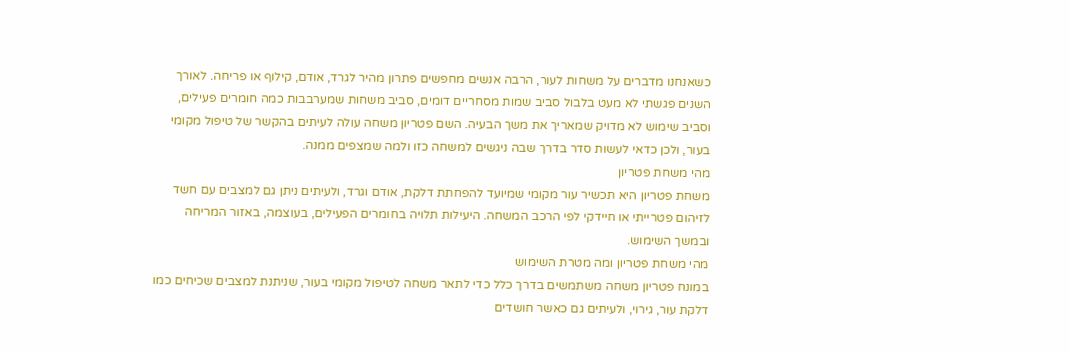כשאנחנו מדברים על משחות לעור, הרבה אנשים מחפשים פתרון מהיר לגרד, אודם, קילוף או פריחה. לאורך השנים פגשתי לא מעט בלבול סביב שמות מסחריים דומים, סביב משחות שמערבבות כמה חומרים פעילים, וסביב שימוש לא מדויק שמאריך את משך הבעיה. השם פטריון משחה עולה לעיתים בהקשר של טיפול מקומי בעור, ולכן כדאי לעשות סדר בדרך שבה ניגשים למשחה כזו ולמה שמצפים ממנה.
מהי משחת פטריון
משחת פטריון היא תכשיר עור מקומי שמיועד להפחתת דלקת, אודם וגרד, ולעיתים ניתן גם למצבים עם חשד לזיהום פטרייתי או חיידקי לפי הרכב המשחה. היעילות תלויה בחומרים הפעילים, בעוצמה, באזור המריחה ובמשך השימוש.
מהי משחת פטריון ומה מטרת השימוש
במונח פטריון משחה משתמשים בדרך כלל כדי לתאר משחה לטיפול מקומי בעור, שניתנת למצבים שכיחים כמו דלקת עור, גירוי, ולעיתים גם כאשר חושדים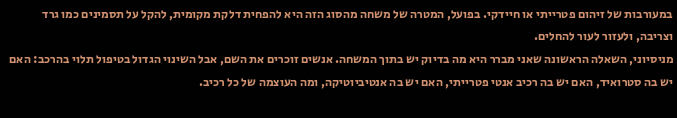במעורבות של זיהום פטרייתי או חיידקי. בפועל, המטרה של משחה מהסוג הזה היא להפחית דלקת מקומית, להקל על תסמינים כמו גרד וצריבה, ולעזור לעור להחלים.
מניסיוני, השאלה הראשונה שאני מברר היא מה בדיוק יש בתוך המשחה. אנשים זוכרים את השם, אבל השינוי הגדול בטיפול תלוי בהרכב: האם יש בה סטרואיד, האם יש בה רכיב אנטי פטרייתי, האם יש בה אנטיביוטיקה, ומה העוצמה של כל רכיב.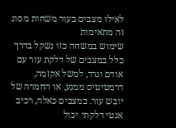לאילו מצבים בעור משחות מסוג זה מתאימות
שימוש במשחה כזו נשקל בדרך כלל במצבים של דלקת עור עם אודם וגרד, למשל אקזמה, דרמטיטיס ממגע, או החמרה של יובש עור. במצבים כאלה, רכיב אנטי דלקתי יכול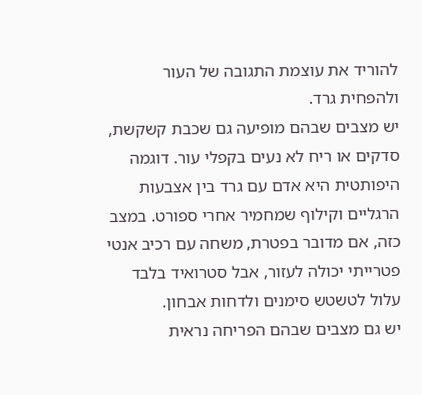להוריד את עוצמת התגובה של העור ולהפחית גרד.
יש מצבים שבהם מופיעה גם שכבת קשקשת, סדקים או ריח לא נעים בקפלי עור. דוגמה היפותטית היא אדם עם גרד בין אצבעות הרגליים וקילוף שמחמיר אחרי ספורט. במצב כזה, אם מדובר בפטרת, משחה עם רכיב אנטי פטרייתי יכולה לעזור, אבל סטרואיד בלבד עלול לטשטש סימנים ולדחות אבחון.
יש גם מצבים שבהם הפריחה נראית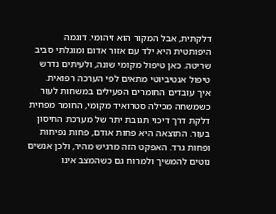דלקתית, אבל המקור הוא זיהומי. דוגמה היפותטית היא ילד עם אזור אדום ומוגלתי סביב שריטה. כאן טיפול מקומי שונה, ולעיתים נדרש טיפול אנטיביוטי מתאים לפי הערכה רפואית.
איך עובדים החומרים הפעילים במשחות לעור
כשמשחה מכילה סטרואיד מקומי, החומר מפחית דלקת דרך דיכוי תגובת יתר של מערכת החיסון בעור. התוצאה היא פחות אודם, פחות נפיחות ופחות גרד. האפקט הזה מרגיש מהיר, ולכן אנשים נוטים להמשיך ולמרוח גם כשהמצב אינו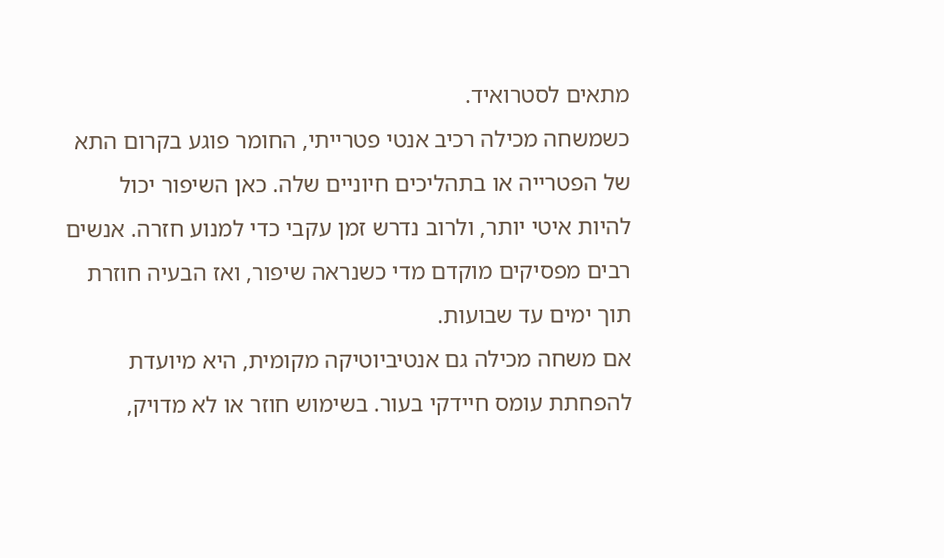מתאים לסטרואיד.
כשמשחה מכילה רכיב אנטי פטרייתי, החומר פוגע בקרום התא של הפטרייה או בתהליכים חיוניים שלה. כאן השיפור יכול להיות איטי יותר, ולרוב נדרש זמן עקבי כדי למנוע חזרה. אנשים רבים מפסיקים מוקדם מדי כשנראה שיפור, ואז הבעיה חוזרת תוך ימים עד שבועות.
אם משחה מכילה גם אנטיביוטיקה מקומית, היא מיועדת להפחתת עומס חיידקי בעור. בשימוש חוזר או לא מדויק,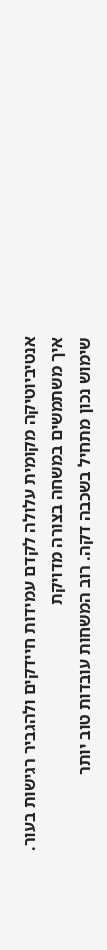אנטיביוטיקה מקומית עלולה לקדם עמידות חיידקים ולהגביר רגישות בעור.
איך משתמשים במשחה בצורה מדויקת
שימוש נכון מתחיל בשכבה דקה. רוב המשחות עובדות טוב יותר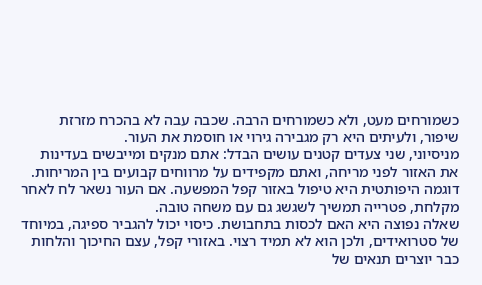כשמורחים מעט, ולא כשמורחים הרבה. שכבה עבה לא בהכרח מזרזת שיפור, ולעיתים היא רק מגבירה גירוי או חוסמת את העור.
מניסיוני, שני צעדים קטנים עושים הבדל: אתם מנקים ומייבשים בעדינות את האזור לפני מריחה, ואתם מקפידים על מרווחים קבועים בין המריחות. דוגמה היפותטית היא טיפול באזור קפל המפשעה. אם העור נשאר לח לאחר מקלחת, פטרייה תמשיך לשגשג גם עם משחה טובה.
שאלה נפוצה היא האם לכסות בתחבושת. כיסוי יכול להגביר ספיגה, במיוחד של סטרואידים, ולכן הוא לא תמיד רצוי. באזורי קפל, עצם החיכוך והלחות כבר יוצרים תנאים של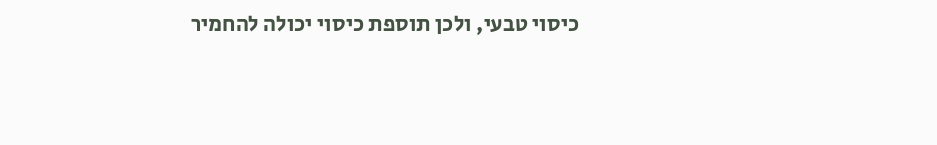כיסוי טבעי, ולכן תוספת כיסוי יכולה להחמיר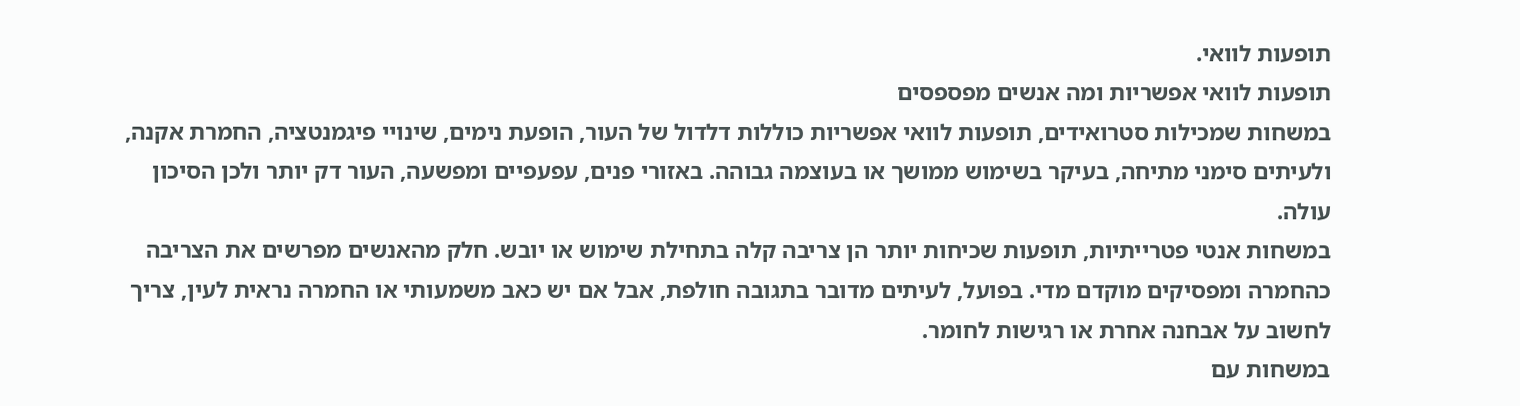תופעות לוואי.
תופעות לוואי אפשריות ומה אנשים מפספסים
במשחות שמכילות סטרואידים, תופעות לוואי אפשריות כוללות דלדול של העור, הופעת נימים, שינויי פיגמנטציה, החמרת אקנה, ולעיתים סימני מתיחה, בעיקר בשימוש ממושך או בעוצמה גבוהה. באזורי פנים, עפעפיים ומפשעה, העור דק יותר ולכן הסיכון עולה.
במשחות אנטי פטרייתיות, תופעות שכיחות יותר הן צריבה קלה בתחילת שימוש או יובש. חלק מהאנשים מפרשים את הצריבה כהחמרה ומפסיקים מוקדם מדי. בפועל, לעיתים מדובר בתגובה חולפת, אבל אם יש כאב משמעותי או החמרה נראית לעין, צריך לחשוב על אבחנה אחרת או רגישות לחומר.
במשחות עם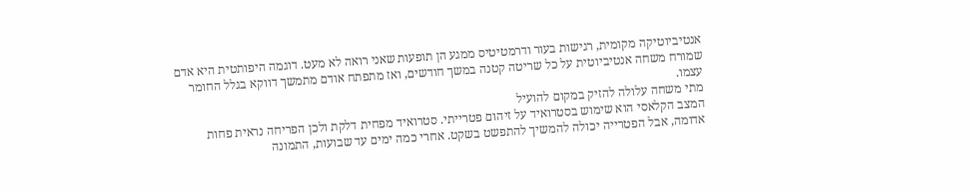אנטיביוטיקה מקומית, רגישות בעור ודרמטיטיס ממגע הן תופעות שאני רואה לא מעט. דוגמה היפותטית היא אדם שמורח משחה אנטיביוטית על כל שריטה קטנה במשך חודשים, ואז מתפתח אודם מתמשך דווקא בגלל החומר עצמו.
מתי משחה עלולה להזיק במקום להועיל
המצב הקלאסי הוא שימוש בסטרואיד על זיהום פטרייתי. סטרואיד מפחית דלקת ולכן הפריחה נראית פחות אדומה, אבל הפטרייה יכולה להמשיך להתפשט בשקט. אחרי כמה ימים עד שבועות, התמונה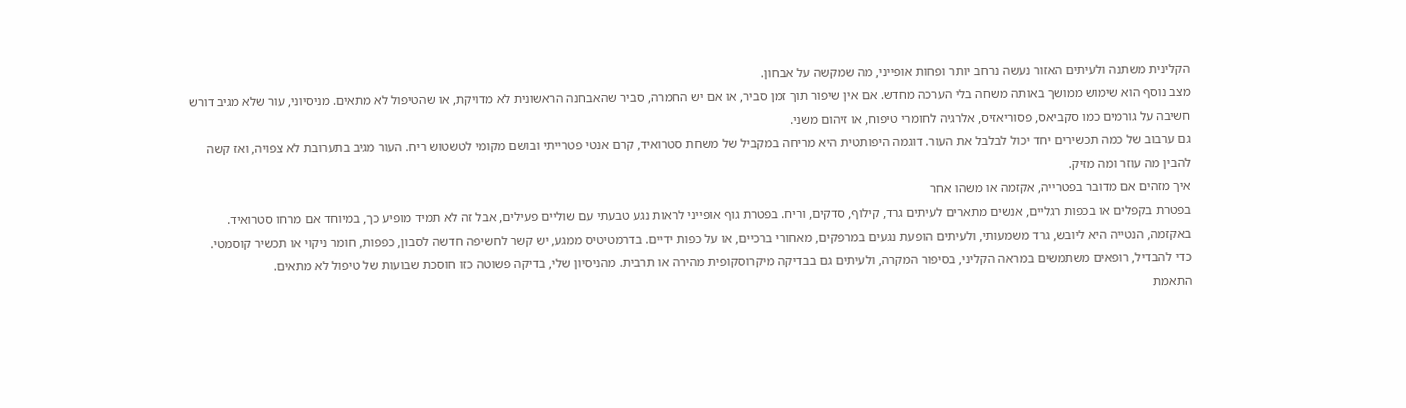הקלינית משתנה ולעיתים האזור נעשה נרחב יותר ופחות אופייני, מה שמקשה על אבחון.
מצב נוסף הוא שימוש ממושך באותה משחה בלי הערכה מחדש. אם אין שיפור תוך זמן סביר, או אם יש החמרה, סביר שהאבחנה הראשונית לא מדויקת, או שהטיפול לא מתאים. מניסיוני, עור שלא מגיב דורש חשיבה על גורמים כמו סקביאס, פסוריאזיס, אלרגיה לחומרי טיפוח, או זיהום משני.
גם ערבוב של כמה תכשירים יחד יכול לבלבל את העור. דוגמה היפותטית היא מריחה במקביל של משחת סטרואיד, קרם אנטי פטרייתי ובושם מקומי לטשטוש ריח. העור מגיב בתערובת לא צפויה, ואז קשה להבין מה עוזר ומה מזיק.
איך מזהים אם מדובר בפטרייה, אקזמה או משהו אחר
בפטרת בקפלים או בכפות רגליים, אנשים מתארים לעיתים גרד, קילוף, סדקים, וריח. בפטרת גוף אופייני לראות נגע טבעתי עם שוליים פעילים, אבל זה לא תמיד מופיע כך, במיוחד אם מרחו סטרואיד.
באקזמה, הנטייה היא ליובש, גרד משמעותי, ולעיתים הופעת נגעים במרפקים, מאחורי ברכיים, או על כפות ידיים. בדרמטיטיס ממגע, יש קשר לחשיפה חדשה לסבון, כפפות, חומר ניקוי או תכשיר קוסמטי.
כדי להבדיל, רופאים משתמשים במראה הקליני, בסיפור המקרה, ולעיתים גם בבדיקה מיקרוסקופית מהירה או תרבית. מהניסיון שלי, בדיקה פשוטה כזו חוסכת שבועות של טיפול לא מתאים.
התאמת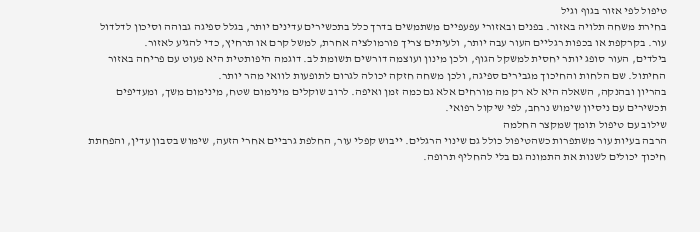טיפול לפי אזור בגוף וגיל
בחירת משחה תלויה באזור. בפנים ובאזורי עפעפיים משתמשים בדרך כלל בתכשירים עדינים יותר, בגלל ספיגה גבוהה וסיכון לדלדול עור. בקרקפת או בכפות רגליים העור עבה יותר, ולעיתים צריך פורמולציה אחרת, למשל קרם או תרחיץ, כדי להגיע לאזור.
בילדים, העור סופג יותר יחסית למשקל הגוף, ולכן מינון ועוצמה דורשים תשומת לב. דוגמה היפותטית היא פעוט עם פריחה באזור החיתול. שם הלחות והחיכוך מגבירים ספיגה, ולכן משחה חזקה יכולה לגרום לתופעות לוואי מהר יותר.
בהריון ובהנקה, השאלה היא לא רק מה מורחים אלא גם כמה זמן ואיפה. לרוב שוקלים מינימום שטח, מינימום משך, ומעדיפים תכשירים עם ניסיון שימוש נרחב, לפי שיקול רפואי.
שילוב עם טיפול תומך שמקצר החלמה
הרבה בעיות עור משתפרות כשהטיפול כולל גם שינוי הרגלים. ייבוש קפלי עור, החלפת גרביים אחרי הזעה, שימוש בסבון עדין, והפחתת חיכוך יכולים לשנות את התמונה גם בלי להחליף תרופה.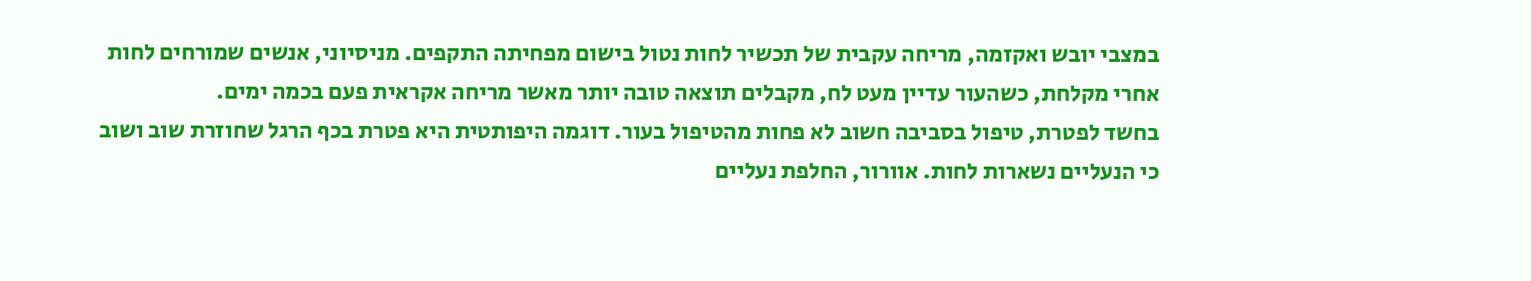במצבי יובש ואקזמה, מריחה עקבית של תכשיר לחות נטול בישום מפחיתה התקפים. מניסיוני, אנשים שמורחים לחות אחרי מקלחת, כשהעור עדיין מעט לח, מקבלים תוצאה טובה יותר מאשר מריחה אקראית פעם בכמה ימים.
בחשד לפטרת, טיפול בסביבה חשוב לא פחות מהטיפול בעור. דוגמה היפותטית היא פטרת בכף הרגל שחוזרת שוב ושוב כי הנעליים נשארות לחות. אוורור, החלפת נעליים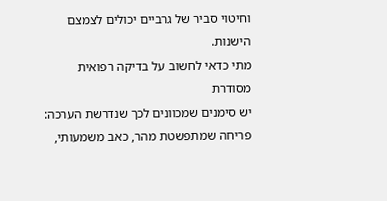וחיטוי סביר של גרביים יכולים לצמצם הישנות.
מתי כדאי לחשוב על בדיקה רפואית מסודרת
יש סימנים שמכוונים לכך שנדרשת הערכה: פריחה שמתפשטת מהר, כאב משמעותי,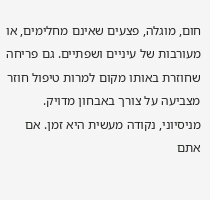חום, מוגלה, פצעים שאינם מחלימים, או מעורבות של עיניים ושפתיים. גם פריחה שחוזרת באותו מקום למרות טיפול חוזר מצביעה על צורך באבחון מדויק.
מניסיוני, נקודה מעשית היא זמן. אם אתם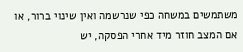משתמשים במשחה כפי שנרשמה ואין שינוי ברור, או אם המצב חוזר מיד אחרי הפסקה, יש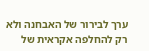ערך לבירור של האבחנה ולא רק להחלפה אקראית של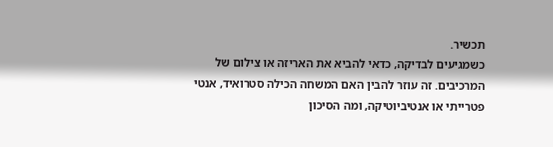תכשיר.
כשמגיעים לבדיקה, כדאי להביא את האריזה או צילום של המרכיבים. זה עוזר להבין האם המשחה הכילה סטרואיד, אנטי פטרייתי או אנטיביוטיקה, ומה הסיכון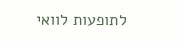לתופעות לוואי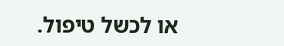או לכשל טיפול.